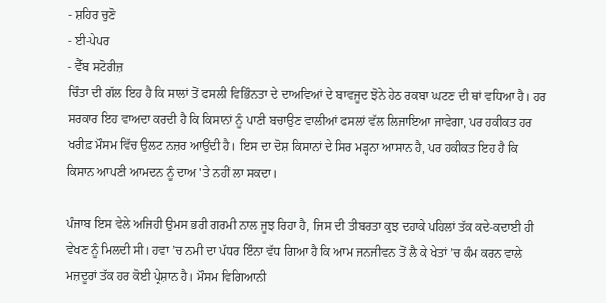- ਸ਼ਹਿਰ ਚੁਣੋ
- ਈ-ਪੇਪਰ
- ਵੈੱਬ ਸਟੋਰੀਜ਼
ਚਿੰਤਾ ਦੀ ਗੱਲ ਇਹ ਹੈ ਕਿ ਸਾਲਾਂ ਤੋਂ ਫਸਲੀ ਵਿਭਿੰਨਤਾ ਦੇ ਦਾਅਵਿਆਂ ਦੇ ਬਾਵਜੂਦ ਝੋਨੇ ਹੇਠ ਰਕਬਾ ਘਟਣ ਦੀ ਥਾਂ ਵਧਿਆ ਹੈ। ਹਰ ਸਰਕਾਰ ਇਹ ਵਾਅਦਾ ਕਰਦੀ ਹੈ ਕਿ ਕਿਸਾਨਾਂ ਨੂੰ ਪਾਣੀ ਬਚਾਉਣ ਵਾਲੀਆਂ ਫਸਲਾਂ ਵੱਲ ਲਿਜਾਇਆ ਜਾਵੇਗਾ, ਪਰ ਹਕੀਕਤ ਹਰ ਖਰੀਫ਼ ਮੌਸਮ ਵਿੱਚ ਉਲਟ ਨਜ਼ਰ ਆਉਂਦੀ ਹੈ। ਇਸ ਦਾ ਦੋਸ਼ ਕਿਸਾਨਾਂ ਦੇ ਸਿਰ ਮੜ੍ਹਨਾ ਆਸਾਨ ਹੈ, ਪਰ ਹਕੀਕਤ ਇਹ ਹੈ ਕਿ ਕਿਸਾਨ ਆਪਣੀ ਆਮਦਨ ਨੂੰ ਦਾਅ 'ਤੇ ਨਹੀਂ ਲਾ ਸਕਦਾ।

ਪੰਜਾਬ ਇਸ ਵੇਲੇ ਅਜਿਹੀ ਉਮਸ ਭਰੀ ਗਰਮੀ ਨਾਲ ਜੂਝ ਰਿਹਾ ਹੈ, ਜਿਸ ਦੀ ਤੀਬਰਤਾ ਕੁਝ ਦਹਾਕੇ ਪਹਿਲਾਂ ਤੱਕ ਕਦੇ-ਕਦਾਈ ਹੀ ਵੇਖਣ ਨੂੰ ਮਿਲਦੀ ਸੀ। ਹਵਾ ’ਚ ਨਮੀ ਦਾ ਪੱਧਰ ਇੰਨਾ ਵੱਧ ਗਿਆ ਹੈ ਕਿ ਆਮ ਜਨਜੀਵਨ ਤੋਂ ਲੈ ਕੇ ਖੇਤਾਂ ’ਚ ਕੰਮ ਕਰਨ ਵਾਲੇ ਮਜ਼ਦੂਰਾਂ ਤੱਕ ਹਰ ਕੋਈ ਪ੍ਰੇਸ਼ਾਨ ਹੈ। ਮੌਸਮ ਵਿਗਿਆਨੀ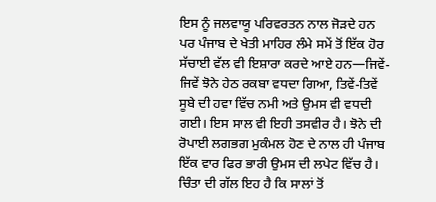ਇਸ ਨੂੰ ਜਲਵਾਯੂ ਪਰਿਵਰਤਨ ਨਾਲ ਜੋੜਦੇ ਹਨ ਪਰ ਪੰਜਾਬ ਦੇ ਖੇਤੀ ਮਾਹਿਰ ਲੰਮੇ ਸਮੇਂ ਤੋਂ ਇੱਕ ਹੋਰ ਸੱਚਾਈ ਵੱਲ ਵੀ ਇਸ਼ਾਰਾ ਕਰਦੇ ਆਏ ਹਨ—ਜਿਵੇਂ-ਜਿਵੇਂ ਝੋਨੇ ਹੇਠ ਰਕਬਾ ਵਧਦਾ ਗਿਆ, ਤਿਵੇਂ-ਤਿਵੇਂ ਸੂਬੇ ਦੀ ਹਵਾ ਵਿੱਚ ਨਮੀ ਅਤੇ ਉਮਸ ਵੀ ਵਧਦੀ ਗਈ। ਇਸ ਸਾਲ ਵੀ ਇਹੀ ਤਸਵੀਰ ਹੈ। ਝੋਨੇ ਦੀ ਰੋਪਾਈ ਲਗਭਗ ਮੁਕੰਮਲ ਹੋਣ ਦੇ ਨਾਲ ਹੀ ਪੰਜਾਬ ਇੱਕ ਵਾਰ ਫਿਰ ਭਾਰੀ ਉਮਸ ਦੀ ਲਪੇਟ ਵਿੱਚ ਹੈ। ਚਿੰਤਾ ਦੀ ਗੱਲ ਇਹ ਹੈ ਕਿ ਸਾਲਾਂ ਤੋਂ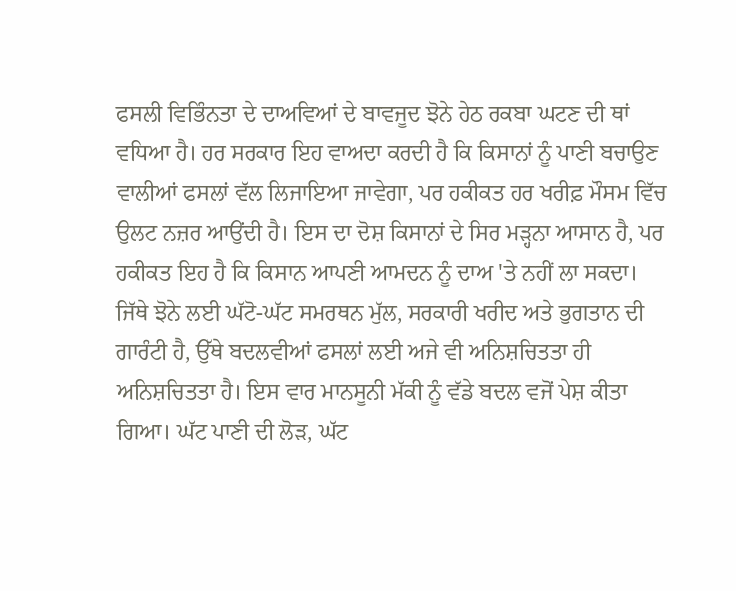ਫਸਲੀ ਵਿਭਿੰਨਤਾ ਦੇ ਦਾਅਵਿਆਂ ਦੇ ਬਾਵਜੂਦ ਝੋਨੇ ਹੇਠ ਰਕਬਾ ਘਟਣ ਦੀ ਥਾਂ ਵਧਿਆ ਹੈ। ਹਰ ਸਰਕਾਰ ਇਹ ਵਾਅਦਾ ਕਰਦੀ ਹੈ ਕਿ ਕਿਸਾਨਾਂ ਨੂੰ ਪਾਣੀ ਬਚਾਉਣ ਵਾਲੀਆਂ ਫਸਲਾਂ ਵੱਲ ਲਿਜਾਇਆ ਜਾਵੇਗਾ, ਪਰ ਹਕੀਕਤ ਹਰ ਖਰੀਫ਼ ਮੌਸਮ ਵਿੱਚ ਉਲਟ ਨਜ਼ਰ ਆਉਂਦੀ ਹੈ। ਇਸ ਦਾ ਦੋਸ਼ ਕਿਸਾਨਾਂ ਦੇ ਸਿਰ ਮੜ੍ਹਨਾ ਆਸਾਨ ਹੈ, ਪਰ ਹਕੀਕਤ ਇਹ ਹੈ ਕਿ ਕਿਸਾਨ ਆਪਣੀ ਆਮਦਨ ਨੂੰ ਦਾਅ 'ਤੇ ਨਹੀਂ ਲਾ ਸਕਦਾ। ਜਿੱਥੇ ਝੋਨੇ ਲਈ ਘੱਟੋ-ਘੱਟ ਸਮਰਥਨ ਮੁੱਲ, ਸਰਕਾਰੀ ਖਰੀਦ ਅਤੇ ਭੁਗਤਾਨ ਦੀ ਗਾਰੰਟੀ ਹੈ, ਉੱਥੇ ਬਦਲਵੀਆਂ ਫਸਲਾਂ ਲਈ ਅਜੇ ਵੀ ਅਨਿਸ਼ਚਿਤਤਾ ਹੀ ਅਨਿਸ਼ਚਿਤਤਾ ਹੈ। ਇਸ ਵਾਰ ਮਾਨਸੂਨੀ ਮੱਕੀ ਨੂੰ ਵੱਡੇ ਬਦਲ ਵਜੋਂ ਪੇਸ਼ ਕੀਤਾ ਗਿਆ। ਘੱਟ ਪਾਣੀ ਦੀ ਲੋੜ, ਘੱਟ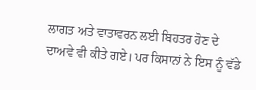ਲਾਗਤ ਅਤੇ ਵਾਤਾਵਰਨ ਲਈ ਬਿਹਤਰ ਹੋਣ ਦੇ ਦਾਅਵੇ ਵੀ ਕੀਤੇ ਗਏ। ਪਰ ਕਿਸਾਨਾਂ ਨੇ ਇਸ ਨੂੰ ਵੱਡੇ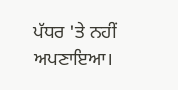ਪੱਧਰ 'ਤੇ ਨਹੀਂ ਅਪਣਾਇਆ।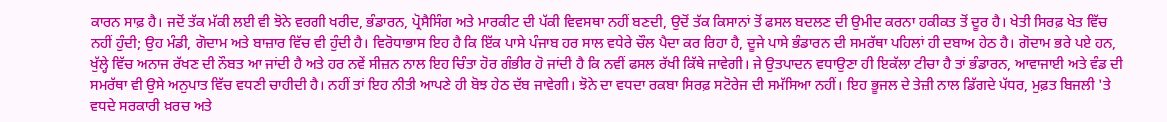ਕਾਰਨ ਸਾਫ਼ ਹੈ। ਜਦੋਂ ਤੱਕ ਮੱਕੀ ਲਈ ਵੀ ਝੋਨੇ ਵਰਗੀ ਖਰੀਦ, ਭੰਡਾਰਨ, ਪ੍ਰੋਸੈਸਿੰਗ ਅਤੇ ਮਾਰਕੀਟ ਦੀ ਪੱਕੀ ਵਿਵਸਥਾ ਨਹੀਂ ਬਣਦੀ, ਉਦੋਂ ਤੱਕ ਕਿਸਾਨਾਂ ਤੋਂ ਫਸਲ ਬਦਲਣ ਦੀ ਉਮੀਦ ਕਰਨਾ ਹਕੀਕਤ ਤੋਂ ਦੂਰ ਹੈ। ਖੇਤੀ ਸਿਰਫ਼ ਖੇਤ ਵਿੱਚ ਨਹੀਂ ਹੁੰਦੀ; ਉਹ ਮੰਡੀ, ਗੋਦਾਮ ਅਤੇ ਬਾਜ਼ਾਰ ਵਿੱਚ ਵੀ ਹੁੰਦੀ ਹੈ। ਵਿਰੋਧਾਭਾਸ ਇਹ ਹੈ ਕਿ ਇੱਕ ਪਾਸੇ ਪੰਜਾਬ ਹਰ ਸਾਲ ਵਧੇਰੇ ਚੌਲ ਪੈਦਾ ਕਰ ਰਿਹਾ ਹੈ, ਦੂਜੇ ਪਾਸੇ ਭੰਡਾਰਨ ਦੀ ਸਮਰੱਥਾ ਪਹਿਲਾਂ ਹੀ ਦਬਾਅ ਹੇਠ ਹੈ। ਗੋਦਾਮ ਭਰੇ ਪਏ ਹਨ, ਖੁੱਲ੍ਹੇ ਵਿੱਚ ਅਨਾਜ ਰੱਖਣ ਦੀ ਨੌਬਤ ਆ ਜਾਂਦੀ ਹੈ ਅਤੇ ਹਰ ਨਵੇਂ ਸੀਜ਼ਨ ਨਾਲ ਇਹ ਚਿੰਤਾ ਹੋਰ ਗੰਭੀਰ ਹੋ ਜਾਂਦੀ ਹੈ ਕਿ ਨਵੀਂ ਫਸਲ ਰੱਖੀ ਕਿੱਥੇ ਜਾਵੇਗੀ। ਜੇ ਉਤਪਾਦਨ ਵਧਾਉਣਾ ਹੀ ਇਕੱਲਾ ਟੀਚਾ ਹੈ ਤਾਂ ਭੰਡਾਰਨ, ਆਵਾਜਾਈ ਅਤੇ ਵੰਡ ਦੀ ਸਮਰੱਥਾ ਵੀ ਉਸੇ ਅਨੁਪਾਤ ਵਿੱਚ ਵਧਣੀ ਚਾਹੀਦੀ ਹੈ। ਨਹੀਂ ਤਾਂ ਇਹ ਨੀਤੀ ਆਪਣੇ ਹੀ ਬੋਝ ਹੇਠ ਦੱਬ ਜਾਵੇਗੀ। ਝੋਨੇ ਦਾ ਵਧਦਾ ਰਕਬਾ ਸਿਰਫ਼ ਸਟੋਰੇਜ ਦੀ ਸਮੱਸਿਆ ਨਹੀਂ। ਇਹ ਭੂਜਲ ਦੇ ਤੇਜ਼ੀ ਨਾਲ ਡਿੱਗਦੇ ਪੱਧਰ, ਮੁਫ਼ਤ ਬਿਜਲੀ 'ਤੇ ਵਧਦੇ ਸਰਕਾਰੀ ਖ਼ਰਚ ਅਤੇ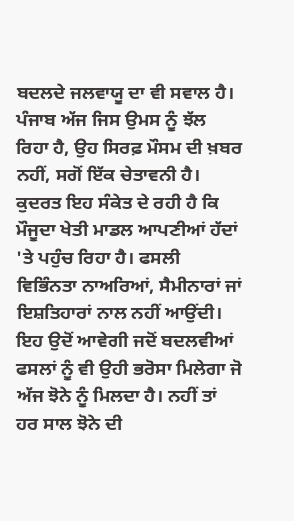ਬਦਲਦੇ ਜਲਵਾਯੂ ਦਾ ਵੀ ਸਵਾਲ ਹੈ। ਪੰਜਾਬ ਅੱਜ ਜਿਸ ਉਮਸ ਨੂੰ ਝੱਲ ਰਿਹਾ ਹੈ, ਉਹ ਸਿਰਫ਼ ਮੌਸਮ ਦੀ ਖ਼ਬਰ ਨਹੀਂ, ਸਗੋਂ ਇੱਕ ਚੇਤਾਵਨੀ ਹੈ। ਕੁਦਰਤ ਇਹ ਸੰਕੇਤ ਦੇ ਰਹੀ ਹੈ ਕਿ ਮੌਜੂਦਾ ਖੇਤੀ ਮਾਡਲ ਆਪਣੀਆਂ ਹੱਦਾਂ 'ਤੇ ਪਹੁੰਚ ਰਿਹਾ ਹੈ। ਫਸਲੀ ਵਿਭਿੰਨਤਾ ਨਾਅਰਿਆਂ, ਸੈਮੀਨਾਰਾਂ ਜਾਂ ਇਸ਼ਤਿਹਾਰਾਂ ਨਾਲ ਨਹੀਂ ਆਉਂਦੀ। ਇਹ ਉਦੋਂ ਆਵੇਗੀ ਜਦੋਂ ਬਦਲਵੀਆਂ ਫਸਲਾਂ ਨੂੰ ਵੀ ਉਹੀ ਭਰੋਸਾ ਮਿਲੇਗਾ ਜੋ ਅੱਜ ਝੋਨੇ ਨੂੰ ਮਿਲਦਾ ਹੈ। ਨਹੀਂ ਤਾਂ ਹਰ ਸਾਲ ਝੋਨੇ ਦੀ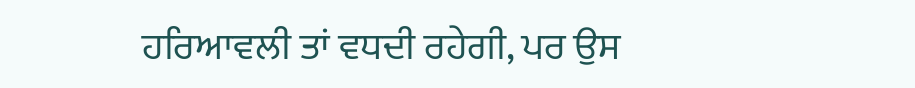ਹਰਿਆਵਲੀ ਤਾਂ ਵਧਦੀ ਰਹੇਗੀ, ਪਰ ਉਸ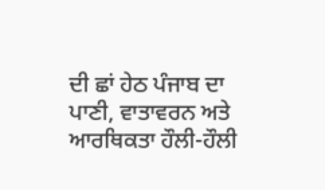ਦੀ ਛਾਂ ਹੇਠ ਪੰਜਾਬ ਦਾ ਪਾਣੀ, ਵਾਤਾਵਰਨ ਅਤੇ ਆਰਥਿਕਤਾ ਹੌਲੀ-ਹੌਲੀ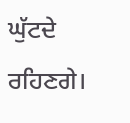ਘੁੱਟਦੇ ਰਹਿਣਗੇ।